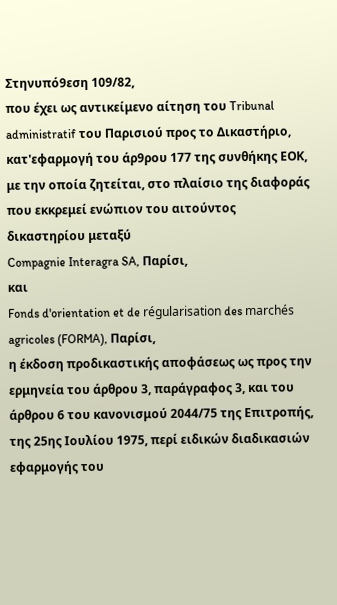Στηνυπό9εση 109/82,
που έχει ως αντικείμενο αίτηση του Tribunal administratif του Παρισιού προς το Δικαστήριο, κατ'εφαρμογή του άρ9ρου 177 της συνθήκης ΕΟΚ, με την οποία ζητείται, στο πλαίσιο της διαφοράς που εκκρεμεί ενώπιον του αιτούντος δικαστηρίου μεταξύ
Compagnie Interagra SA, Παρίσι,
και
Fonds d'orientation et de régularisation des marchés agricoles (FORMA), Παρίσι,
η έκδοση προδικαστικής αποφάσεως ως προς την ερμηνεία του άρθρου 3, παράγραφος 3, και του άρθρου 6 του κανονισμού 2044/75 της Επιτροπής, της 25ης Ιουλίου 1975, περί ειδικών διαδικασιών εφαρμογής του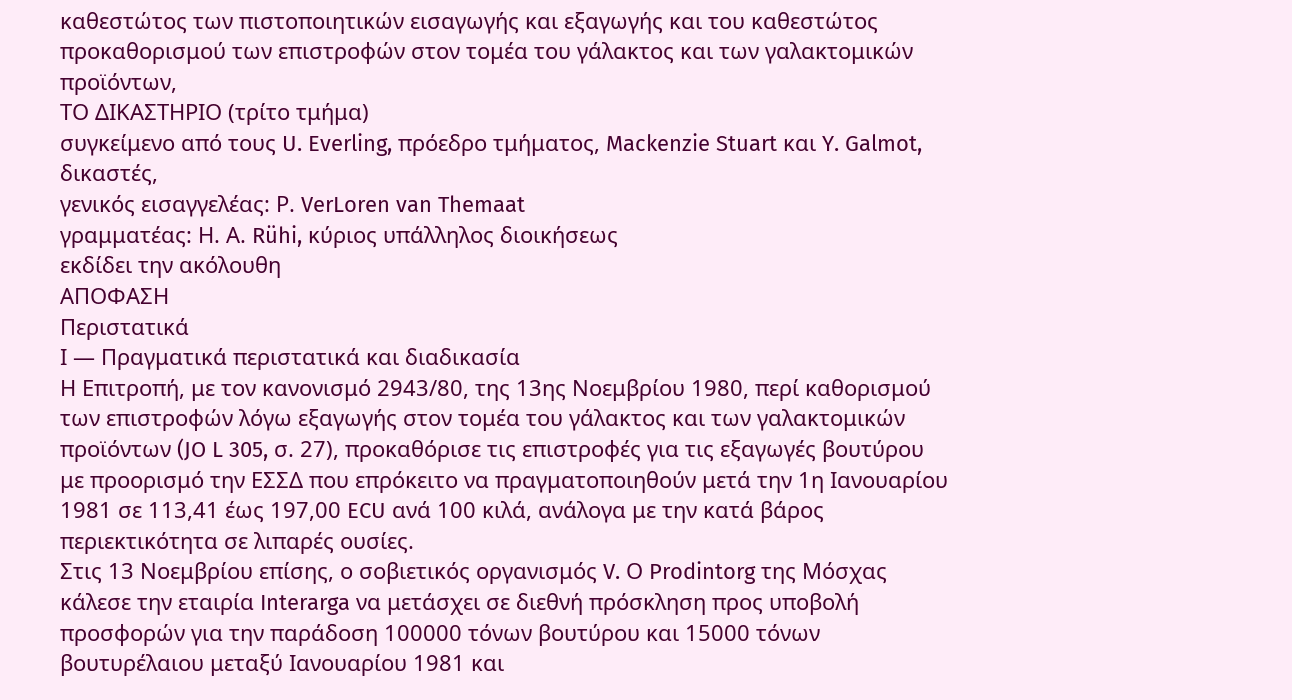καθεστώτος των πιστοποιητικών εισαγωγής και εξαγωγής και του καθεστώτος προκαθορισμού των επιστροφών στον τομέα του γάλακτος και των γαλακτομικών προϊόντων,
ΤΟ ΔΙΚΑΣΤΗΡΙΟ (τρίτο τμήμα)
συγκείμενο από τους U. Everling, πρόεδρο τμήματος, Mackenzie Stuart και Y. Galmot, δικαστές,
γενικός εισαγγελέας: Ρ. VerLoren van Themaat
γραμματέας: Η. Α. Rühi, κύριος υπάλληλος διοικήσεως
εκδίδει την ακόλουθη
ΑΠΟΦΑΣΗ
Περιστατικά
Ι — Πραγματικά περιστατικά και διαδικασία
Η Επιτροπή, με τον κανονισμό 2943/80, της 13ης Νοεμβρίου 1980, περί καθορισμού των επιστροφών λόγω εξαγωγής στον τομέα του γάλακτος και των γαλακτομικών προϊόντων (JO L 305, σ. 27), προκαθόρισε τις επιστροφές για τις εξαγωγές βουτύρου με προορισμό την ΕΣΣΔ που επρόκειτο να πραγματοποιηθούν μετά την 1η Ιανουαρίου 1981 σε 113,41 έως 197,00 ECU ανά 100 κιλά, ανάλογα με την κατά βάρος περιεκτικότητα σε λιπαρές ουσίες.
Στις 13 Νοεμβρίου επίσης, ο σοβιετικός οργανισμός V. Ο Prodintorg της Μόσχας κάλεσε την εταιρία Interarga να μετάσχει σε διεθνή πρόσκληση προς υποβολή προσφορών για την παράδοση 100000 τόνων βουτύρου και 15000 τόνων βουτυρέλαιου μεταξύ Ιανουαρίου 1981 και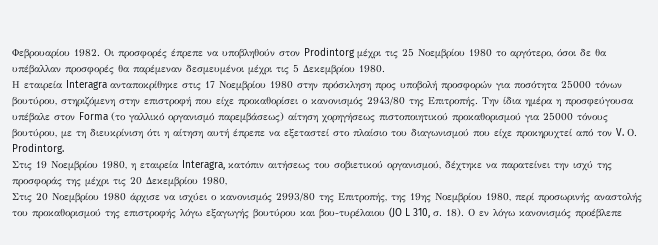Φεβρουαρίου 1982. Οι προσφορές έπρεπε να υποβληθούν στον Prodintorg μέχρι τις 25 Νοεμβρίου 1980 το αργότερο, όσοι δε θα υπέβαλλαν προσφορές θα παρέμεναν δεσμευμένοι μέχρι τις 5 Δεκεμβρίου 1980.
Η εταιρεία Interagra ανταποκρίθηκε στις 17 Νοεμβρίου 1980 στην πρόσκληση προς υποβολή προσφορών για ποσότητα 25000 τόνων βουτύρου, στηριζόμενη στην επιστροφή που είχε προκαθορίσει ο κανονισμός 2943/80 της Επιτροπής. Την ίδια ημέρα η προσφεύγουσα υπέβαλε στον Forma (το γαλλικό οργανισμό παρεμβάσεως) αίτηση χορηγήσεως πιστοποιητικού προκαθορισμού για 25000 τόνους βουτύρου, με τη διευκρίνιση ότι η αίτηση αυτή έπρεπε να εξεταστεί στο πλαίσιο του διαγωνισμού που είχε προκηρυχτεί από τον V. Ο. Prodintorg.
Στις 19 Νοεμβρίου 1980, η εταιρεία Interagra, κατόπιν αιτήσεως του σοβιετικού οργανισμού, δέχτηκε να παρατείνει την ισχύ της προσφοράς της μέχρι τις 20 Δεκεμβρίου 1980,
Στις 20 Νοεμβρίου 1980 άρχισε να ισχύει ο κανονισμός 2993/80 της Επιτροπής, της 19ης Νοεμβρίου 1980, περί προσωρινής αναστολής του προκαθορισμού της επιστροφής λόγω εξαγωγής βουτύρου και βου-τυρέλαιου (JO L 310, σ. 18). Ο εν λόγω κανονισμός προέβλεπε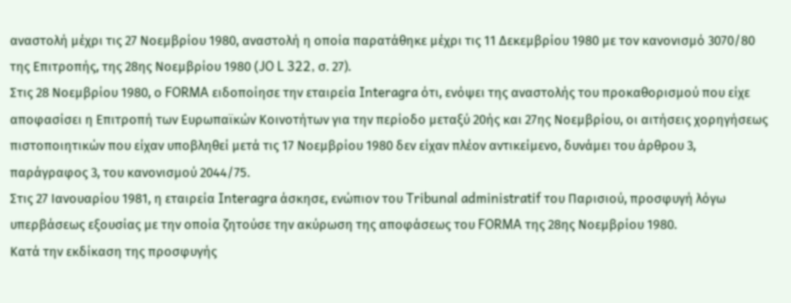αναστολή μέχρι τις 27 Νοεμβρίου 1980, αναστολή η οποία παρατάθηκε μέχρι τις 11 Δεκεμβρίου 1980 με τον κανονισμό 3070/80 της Επιτροπής, της 28ης Νοεμβρίου 1980 (JO L 322, σ. 27).
Στις 28 Νοεμβρίου 1980, ο FORMA ειδοποίησε την εταιρεία Interagra ότι, ενόψει της αναστολής του προκαθορισμού που είχε αποφασίσει η Επιτροπή των Ευρωπαϊκών Κοινοτήτων για την περίοδο μεταξύ 20ής και 27ης Νοεμβρίου, οι αιτήσεις χορηγήσεως πιστοποιητικών που είχαν υποβληθεί μετά τις 17 Νοεμβρίου 1980 δεν είχαν πλέον αντικείμενο, δυνάμει του άρθρου 3, παράγραφος 3, του κανονισμού 2044/75.
Στις 27 Ιανουαρίου 1981, η εταιρεία Interagra άσκησε, ενώπιον του Tribunal administratif του Παρισιού, προσφυγή λόγω υπερβάσεως εξουσίας με την οποία ζητούσε την ακύρωση της αποφάσεως του FORMA της 28ης Νοεμβρίου 1980.
Κατά την εκδίκαση της προσφυγής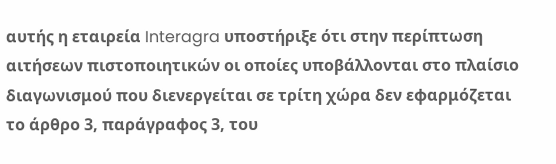αυτής η εταιρεία Interagra υποστήριξε ότι στην περίπτωση αιτήσεων πιστοποιητικών οι οποίες υποβάλλονται στο πλαίσιο διαγωνισμού που διενεργείται σε τρίτη χώρα δεν εφαρμόζεται το άρθρο 3, παράγραφος 3, του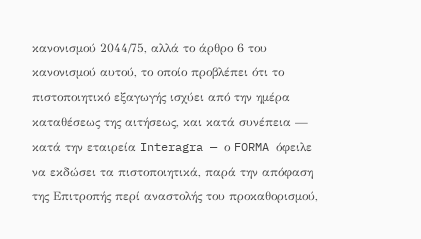κανονισμού 2044/75, αλλά το άρθρο 6 του κανονισμού αυτού, το οποίο προβλέπει ότι το πιστοποιητικό εξαγωγής ισχύει από την ημέρα καταθέσεως της αιτήσεως, και κατά συνέπεια — κατά την εταιρεία Interagra — ο FORMA όφειλε να εκδώσει τα πιστοποιητικά, παρά την απόφαση της Επιτροπής περί αναστολής του προκαθορισμού,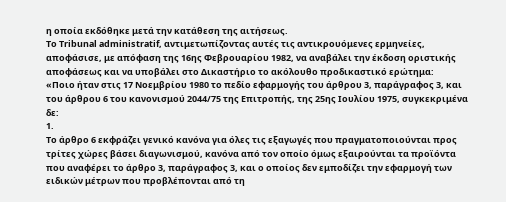η οποία εκδόθηκε μετά την κατάθεση της αιτήσεως.
Το Tribunal administratif, αντιμετωπίζοντας αυτές τις αντικρουόμενες ερμηνείες, αποφάσισε, με απόφαση της 16ης Φεβρουαρίου 1982, να αναβάλει την έκδοση οριστικής αποφάσεως και να υποβάλει στο Δικαστήριο το ακόλουθο προδικαστικό ερώτημα:
«Ποιο ήταν στις 17 Νοεμβρίου 1980 το πεδίο εφαρμογής του άρθρου 3, παράγραφος 3, και του άρθρου 6 του κανονισμού 2044/75 της Επιτροπής, της 25ης Ιουλίου 1975, συγκεκριμένα δε:
1.
Το άρθρο 6 εκφράζει γενικό κανόνα για όλες τις εξαγωγές που πραγματοποιούνται προς τρίτες χώρες βάσει διαγωνισμού, κανόνα από τον οποίο όμως εξαιρούνται τα προϊόντα που αναφέρει το άρθρο 3, παράγραφος 3, και ο οποίος δεν εμποδίζει την εφαρμογή των ειδικών μέτρων που προβλέπονται από τη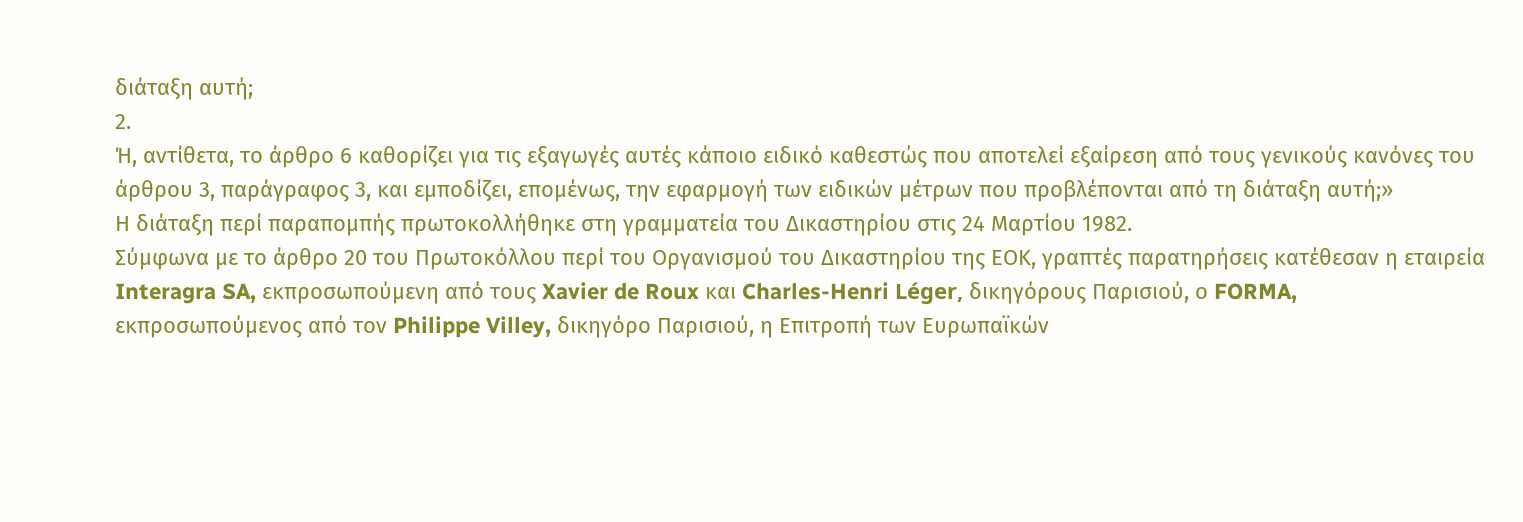διάταξη αυτή;
2.
Ή, αντίθετα, το άρθρο 6 καθορίζει για τις εξαγωγές αυτές κάποιο ειδικό καθεστώς που αποτελεί εξαίρεση από τους γενικούς κανόνες του άρθρου 3, παράγραφος 3, και εμποδίζει, επομένως, την εφαρμογή των ειδικών μέτρων που προβλέπονται από τη διάταξη αυτή;»
Η διάταξη περί παραπομπής πρωτοκολλήθηκε στη γραμματεία του Δικαστηρίου στις 24 Μαρτίου 1982.
Σύμφωνα με το άρθρο 20 του Πρωτοκόλλου περί του Οργανισμού του Δικαστηρίου της ΕΟΚ, γραπτές παρατηρήσεις κατέθεσαν η εταιρεία Interagra SA, εκπροσωπούμενη από τους Xavier de Roux και Charles-Henri Léger, δικηγόρους Παρισιού, ο FORMA, εκπροσωπούμενος από τον Philippe Villey, δικηγόρο Παρισιού, η Επιτροπή των Ευρωπαϊκών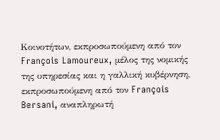Κοινοτήτων, εκπροσωπούμενη από τον François Lamoureux, μέλος της νομικής της υπηρεσίας και η γαλλική κυβέρνηση, εκπροσωπούμενη από τον François Bersani, αναπληρωτή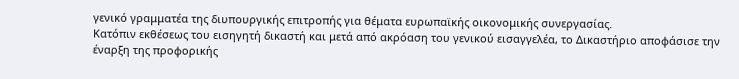γενικό γραμματέα της διυπουργικής επιτροπής για θέματα ευρωπαϊκής οικονομικής συνεργασίας.
Κατόπιν εκθέσεως του εισηγητή δικαστή και μετά από ακρόαση του γενικού εισαγγελέα, το Δικαστήριο αποφάσισε την έναρξη της προφορικής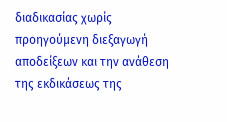διαδικασίας χωρίς προηγούμενη διεξαγωγή αποδείξεων και την ανάθεση της εκδικάσεως της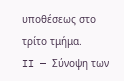υποθέσεως στο τρίτο τμήμα.
II — Σύνοψη των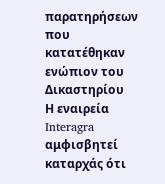παρατηρήσεων που κατατέθηκαν ενώπιον του Δικαστηρίου
Η εναιρεία Interagra αμφισβητεί καταρχάς ότι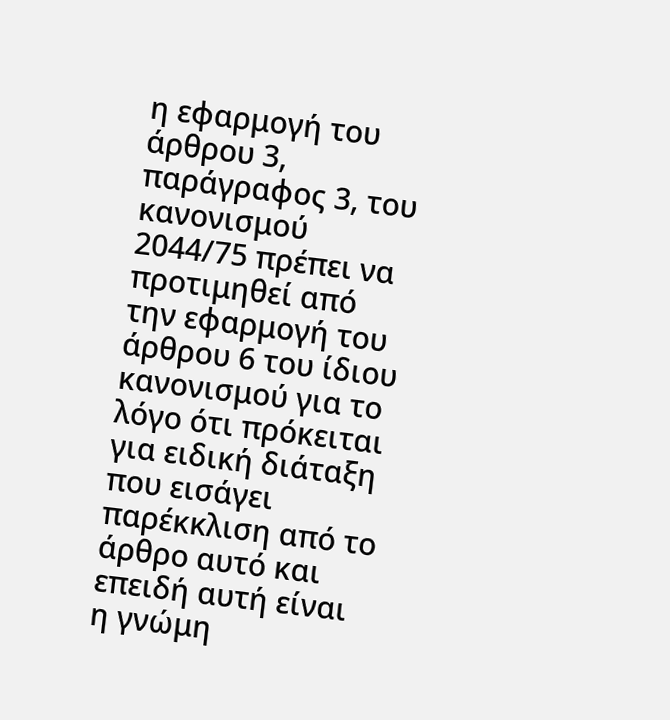η εφαρμογή του άρθρου 3, παράγραφος 3, του κανονισμού 2044/75 πρέπει να προτιμηθεί από την εφαρμογή του άρθρου 6 του ίδιου κανονισμού για το λόγο ότι πρόκειται για ειδική διάταξη που εισάγει παρέκκλιση από το άρθρο αυτό και επειδή αυτή είναι η γνώμη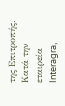της Επιτροπής.
Κατά την εταιρεία Interagra,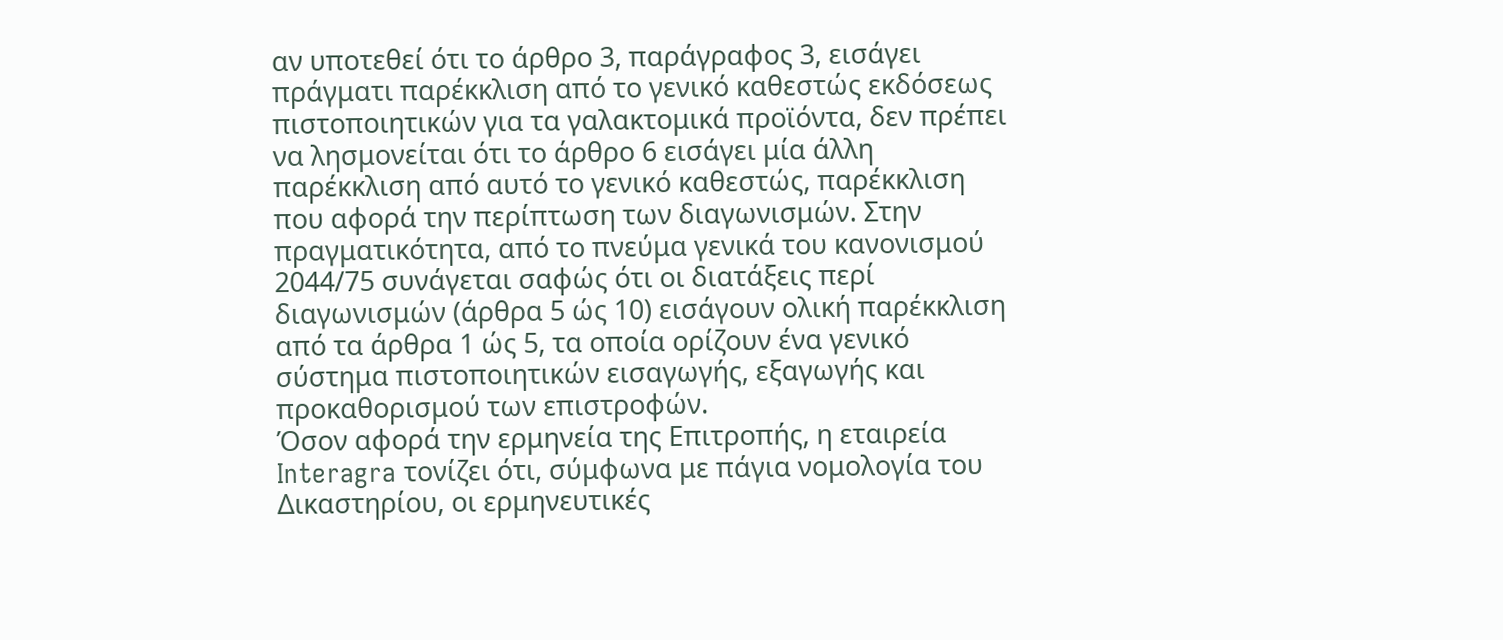αν υποτεθεί ότι το άρθρο 3, παράγραφος 3, εισάγει πράγματι παρέκκλιση από το γενικό καθεστώς εκδόσεως πιστοποιητικών για τα γαλακτομικά προϊόντα, δεν πρέπει να λησμονείται ότι το άρθρο 6 εισάγει μία άλλη παρέκκλιση από αυτό το γενικό καθεστώς, παρέκκλιση που αφορά την περίπτωση των διαγωνισμών. Στην πραγματικότητα, από το πνεύμα γενικά του κανονισμού 2044/75 συνάγεται σαφώς ότι οι διατάξεις περί διαγωνισμών (άρθρα 5 ώς 10) εισάγουν ολική παρέκκλιση από τα άρθρα 1 ώς 5, τα οποία ορίζουν ένα γενικό σύστημα πιστοποιητικών εισαγωγής, εξαγωγής και προκαθορισμού των επιστροφών.
Όσον αφορά την ερμηνεία της Επιτροπής, η εταιρεία Interagra τονίζει ότι, σύμφωνα με πάγια νομολογία του Δικαστηρίου, οι ερμηνευτικές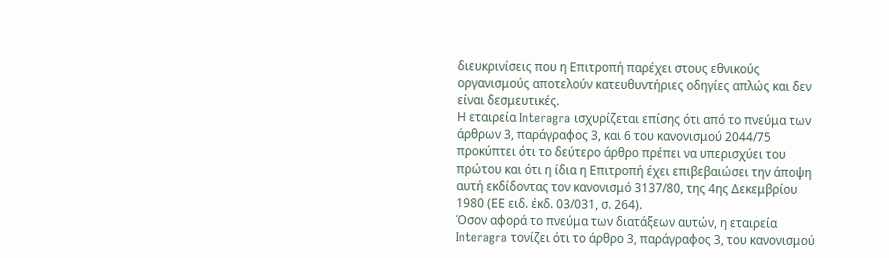διευκρινίσεις που η Επιτροπή παρέχει στους εθνικούς οργανισμούς αποτελούν κατευθυντήριες οδηγίες απλώς και δεν είναι δεσμευτικές.
Η εταιρεία Interagra ισχυρίζεται επίσης ότι από το πνεύμα των άρθρων 3, παράγραφος 3, και 6 του κανονισμού 2044/75 προκύπτει ότι το δεύτερο άρθρο πρέπει να υπερισχύει του πρώτου και ότι η ίδια η Επιτροπή έχει επιβεβαιώσει την άποψη αυτή εκδίδοντας τον κανονισμό 3137/80, της 4ης Δεκεμβρίου 1980 (ΕΕ ειδ. έκδ. 03/031, σ. 264).
Όσον αφορά το πνεύμα των διατάξεων αυτών, η εταιρεία Interagra τονίζει ότι το άρθρο 3, παράγραφος 3, του κανονισμού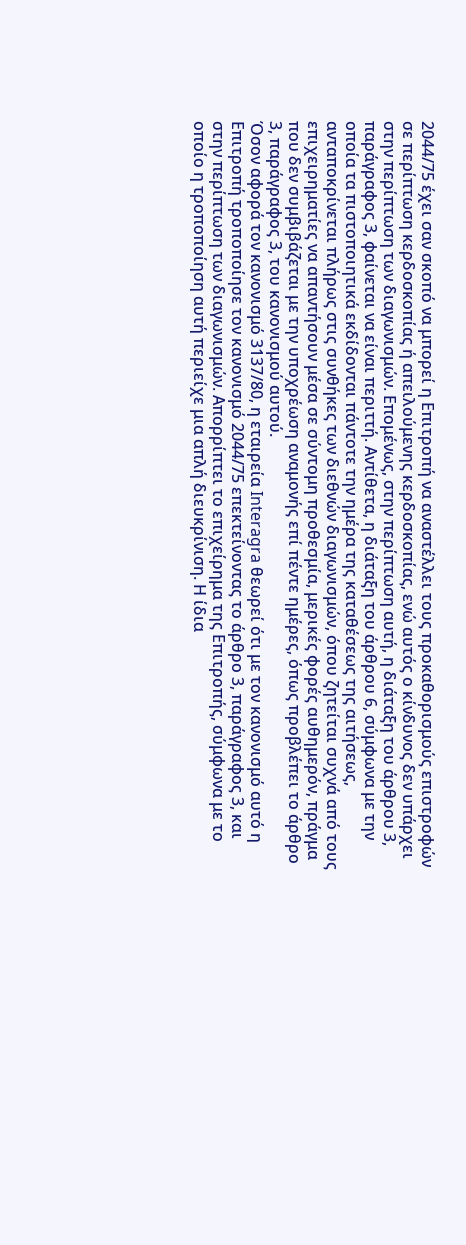2044/75 έχει σαν σκοπό να μπορεί η Επιτροπή να αναστέλλει τους προκαθορισμούς επιστροφών σε περίπτωση κερδοσκοπίας ή απειλούμενης κερδοσκοπίας, ενώ αυτός ο κίνδυνος δεν υπάρχει στην περίπτωση των διαγωνισμών. Επομένως, στην περίπτωση αυτή, η διάταξη του άρθρου 3, παράγραφος 3, φαίνεται να είναι περιττή. Αντίθετα, η διάταξη του άρθρου 6, σύμφωνα με την οποία τα πιστοποιητικά εκδίδονται πάντοτε την ημέρα της καταθέσεως της αιτήσεως, ανταποκρίνεται πλήρως στις συνθήκες των διεθνών διαγωνισμών, όπου ζητείται συχνά από τους επιχειρηματίες να απαντήσουν μέσα σε σύντομη προθεσμία, μερικές φορές αυθημερόν, πράγμα που δεν συμβιβάζεται με την υποχρέωση αναμονής επί πέντε ημέρες, όπως προβλέπει το άρθρο 3, παράγραφος 3, του κανονισμού αυτού.
Όσον αφορά τον κανονισμό 3137/80, η εταιρεία Interagra θεωρεί ότι με τον κανονισμό αυτό η Επιτροπή τροποποίησε τον κανονισμό 2044/75 επεκτείνοντας το άρθρο 3, παράγραφος 3, και στην περίπτωση των διαγωνισμών. Απορρίπτει το επιχείρημα της Επιτροπής, σύμφωνα με το οποίο η τροποποίηση αυτή περιείχε μια απλή διευκρίνιση. Η ίδια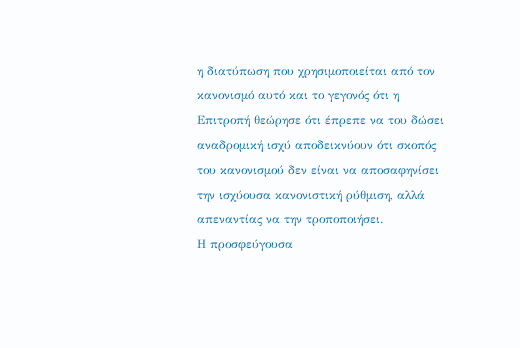η διατύπωση που χρησιμοποιείται από τον κανονισμό αυτό και το γεγονός ότι η Επιτροπή θεώρησε ότι έπρεπε να του δώσει αναδρομική ισχύ αποδεικνύουν ότι σκοπός του κανονισμού δεν είναι να αποσαφηνίσει την ισχύουσα κανονιστική ρύθμιση, αλλά απεναντίας να την τροποποιήσει.
Η προσφεύγουσα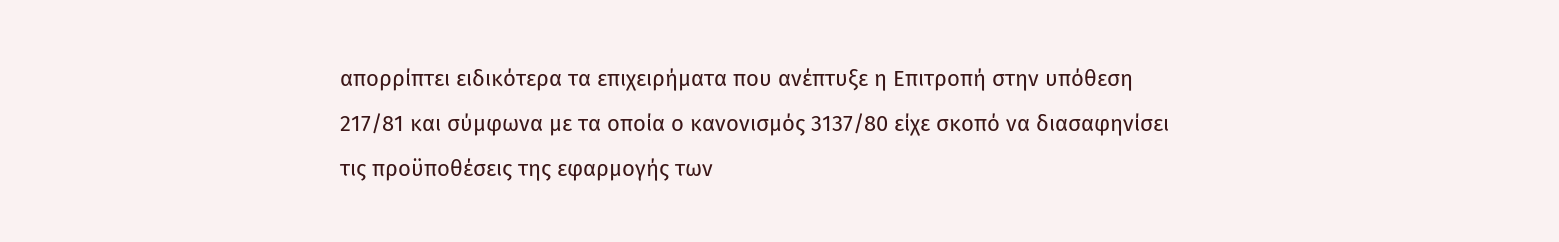απορρίπτει ειδικότερα τα επιχειρήματα που ανέπτυξε η Επιτροπή στην υπόθεση 217/81 και σύμφωνα με τα οποία ο κανονισμός 3137/80 είχε σκοπό να διασαφηνίσει τις προϋποθέσεις της εφαρμογής των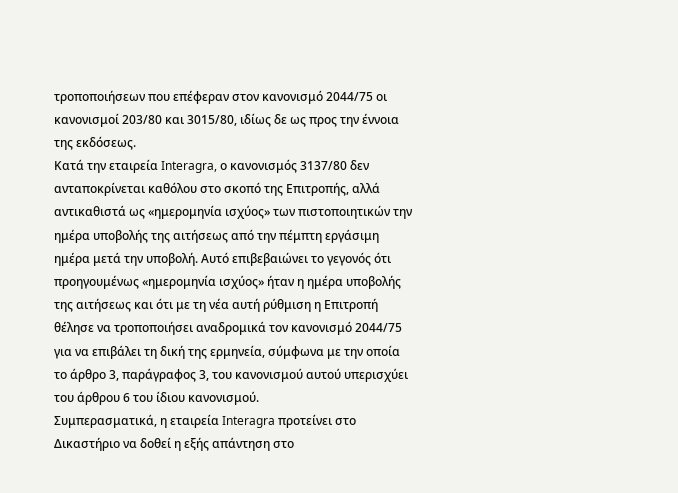τροποποιήσεων που επέφεραν στον κανονισμό 2044/75 οι κανονισμοί 203/80 και 3015/80, ιδίως δε ως προς την έννοια της εκδόσεως.
Κατά την εταιρεία Interagra, ο κανονισμός 3137/80 δεν ανταποκρίνεται καθόλου στο σκοπό της Επιτροπής, αλλά αντικαθιστά ως «ημερομηνία ισχύος» των πιστοποιητικών την ημέρα υποβολής της αιτήσεως από την πέμπτη εργάσιμη ημέρα μετά την υποβολή. Αυτό επιβεβαιώνει το γεγονός ότι προηγουμένως «ημερομηνία ισχύος» ήταν η ημέρα υποβολής της αιτήσεως και ότι με τη νέα αυτή ρύθμιση η Επιτροπή θέλησε να τροποποιήσει αναδρομικά τον κανονισμό 2044/75 για να επιβάλει τη δική της ερμηνεία, σύμφωνα με την οποία το άρθρο 3, παράγραφος 3, του κανονισμού αυτού υπερισχύει του άρθρου 6 του ίδιου κανονισμού.
Συμπερασματικά, η εταιρεία Interagra προτείνει στο Δικαστήριο να δοθεί η εξής απάντηση στο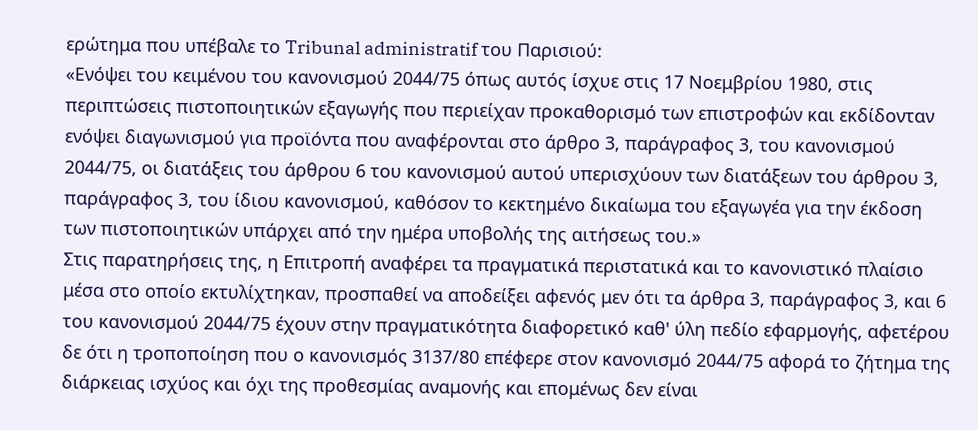ερώτημα που υπέβαλε το Tribunal administratif του Παρισιού:
«Ενόψει του κειμένου του κανονισμού 2044/75 όπως αυτός ίσχυε στις 17 Νοεμβρίου 1980, στις περιπτώσεις πιστοποιητικών εξαγωγής που περιείχαν προκαθορισμό των επιστροφών και εκδίδονταν ενόψει διαγωνισμού για προϊόντα που αναφέρονται στο άρθρο 3, παράγραφος 3, του κανονισμού 2044/75, οι διατάξεις του άρθρου 6 του κανονισμού αυτού υπερισχύουν των διατάξεων του άρθρου 3, παράγραφος 3, του ίδιου κανονισμού, καθόσον το κεκτημένο δικαίωμα του εξαγωγέα για την έκδοση των πιστοποιητικών υπάρχει από την ημέρα υποβολής της αιτήσεως του.»
Στις παρατηρήσεις της, η Επιτροπή αναφέρει τα πραγματικά περιστατικά και το κανονιστικό πλαίσιο μέσα στο οποίο εκτυλίχτηκαν, προσπαθεί να αποδείξει αφενός μεν ότι τα άρθρα 3, παράγραφος 3, και 6 του κανονισμού 2044/75 έχουν στην πραγματικότητα διαφορετικό καθ' ύλη πεδίο εφαρμογής, αφετέρου δε ότι η τροποποίηση που ο κανονισμός 3137/80 επέφερε στον κανονισμό 2044/75 αφορά το ζήτημα της διάρκειας ισχύος και όχι της προθεσμίας αναμονής και επομένως δεν είναι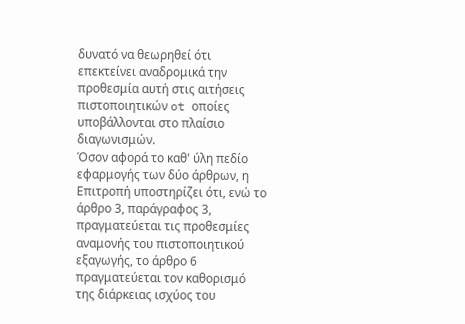δυνατό να θεωρηθεί ότι επεκτείνει αναδρομικά την προθεσμία αυτή στις αιτήσεις πιστοποιητικών ot οποίες υποβάλλονται στο πλαίσιο διαγωνισμών.
Όσον αφορά το καθ' ύλη πεδίο εφαρμογής των δύο άρθρων, η Επιτροπή υποστηρίζει ότι, ενώ το άρθρο 3, παράγραφος 3, πραγματεύεται τις προθεσμίες αναμονής του πιστοποιητικού εξαγωγής, το άρθρο 6 πραγματεύεται τον καθορισμό της διάρκειας ισχύος του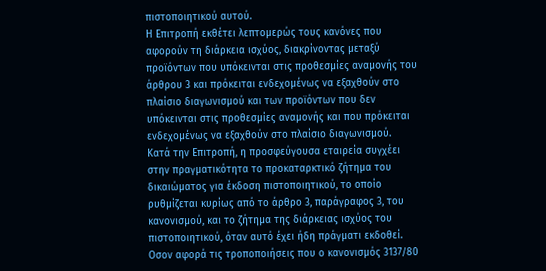πιστοποιητικού αυτού.
Η Επιτροπή εκθέτει λεπτομερώς τους κανόνες που αφορούν τη διάρκεια ισχύος, διακρίνοντας μεταξύ προϊόντων που υπόκεινται στις προθεσμίες αναμονής του άρθρου 3 και πρόκειται ενδεχομένως να εξαχθούν στο πλαίσιο διαγωνισμού και των προϊόντων που δεν υπόκεινται στις προθεσμίες αναμονής και που πρόκειται ενδεχομένως να εξαχθούν στο πλαίσιο διαγωνισμού.
Κατά την Επιτροπή, η προσφεύγουσα εταιρεία συγχέει στην πραγματικότητα το προκαταρκτικό ζήτημα του δικαιώματος για έκδοση πιστοποιητικού, το οποίο ρυθμίζεται κυρίως από το άρθρο 3, παράγραφος 3, του κανονισμού, και το ζήτημα της διάρκειας ισχύος του πιστοποιητικού, όταν αυτό έχει ήδη πράγματι εκδοθεί.
Οσον αφορά τις τροποποιήσεις που ο κανονισμός 3137/80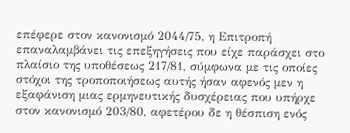επέφερε στον κανονισμό 2044/75, η Επιτροπή επαναλαμβάνει τις επεξηγήσεις που είχε παράσχει στο πλαίσιο της υποθέσεως 217/81, σύμφωνα με τις οποίες στόχοι της τροποποιήσεως αυτής ήσαν αφενός μεν η εξαφάνιση μιας ερμηνευτικής δυσχέρειας που υπήρχε στον κανονισμό 203/80, αφετέρου δε η θέσπιση ενός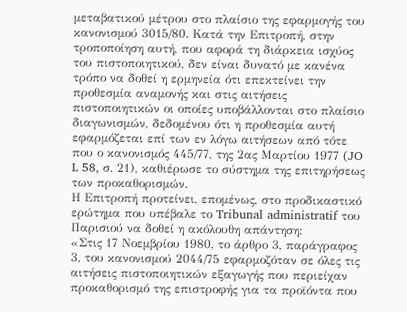μεταβατικού μέτρου στο πλαίσιο της εφαρμογής του κανονισμού 3015/80. Κατά την Επιτροπή, στην τροποποίηση αυτή, που αφορά τη διάρκεια ισχύος του πιστοποιητικού, δεν είναι δυνατό με κανένα τρόπο να δοθεί η ερμηνεία ότι επεκτείνει την προθεσμία αναμονής και στις αιτήσεις πιστοποιητικών οι οποίες υποβάλλονται στο πλαίσιο διαγωνισμών, δεδομένου ότι η προθεσμία αυτή εφαρμόζεται επί των εν λόγω αιτήσεων από τότε που ο κανονισμός 445/77, της 2ας Μαρτίου 1977 (JO L 58, σ. 21), καθιέρωσε το σύστημα της επιτηρήσεως των προκαθορισμών.
Η Επιτροπή προτείνει, επομένως, στο προδικαστικό ερώτημα που υπέβαλε το Tribunal administratif του Παρισιού να δοθεί η ακόλουθη απάντηση:
«Στις 17 Νοεμβρίου 1980, το άρθρο 3, παράγραφος 3, του κανονισμού 2044/75 εφαρμοζόταν σε όλες τις αιτήσεις πιστοποιητικών εξαγωγής που περιείχαν προκαθορισμό της επιστροφής για τα προϊόντα που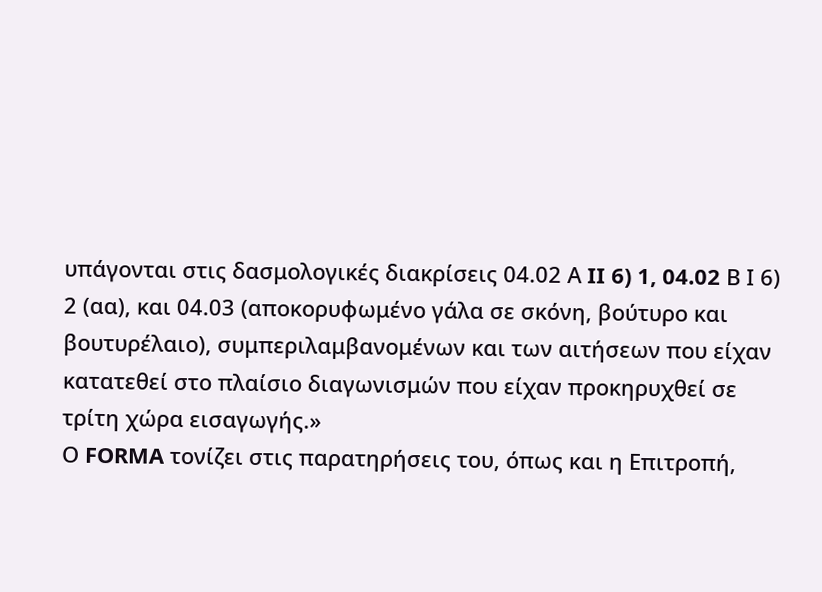υπάγονται στις δασμολογικές διακρίσεις 04.02 Α II 6) 1, 04.02 Β Ι 6) 2 (αα), και 04.03 (αποκορυφωμένο γάλα σε σκόνη, βούτυρο και βουτυρέλαιο), συμπεριλαμβανομένων και των αιτήσεων που είχαν κατατεθεί στο πλαίσιο διαγωνισμών που είχαν προκηρυχθεί σε τρίτη χώρα εισαγωγής.»
Ο FORMA τονίζει στις παρατηρήσεις του, όπως και η Επιτροπή,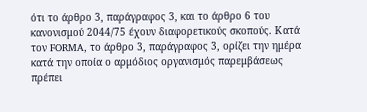ότι το άρθρο 3, παράγραφος 3, και το άρθρο 6 του κανονισμού 2044/75 έχουν διαφορετικούς σκοπούς. Κατά τον FORMA, το άρθρο 3, παράγραφος 3, ορίζει την ημέρα κατά την οποία ο αρμόδιος οργανισμός παρεμβάσεως πρέπει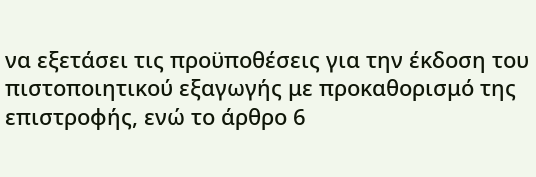να εξετάσει τις προϋποθέσεις για την έκδοση του πιστοποιητικού εξαγωγής με προκαθορισμό της επιστροφής, ενώ το άρθρο 6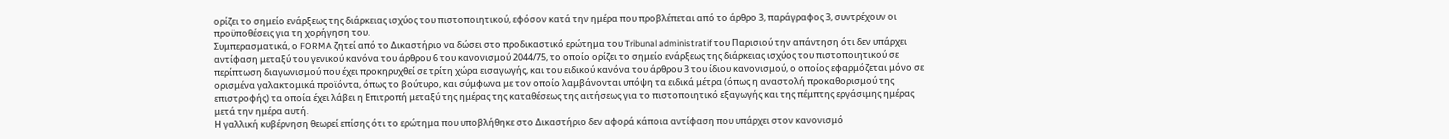ορίζει το σημείο ενάρξεως της διάρκειας ισχύος του πιστοποιητικού, εφόσον κατά την ημέρα που προβλέπεται από το άρθρο 3, παράγραφος 3, συντρέχουν οι προϋποθέσεις για τη χορήγηση του.
Συμπερασματικά, ο FORMA ζητεί από το Δικαστήριο να δώσει στο προδικαστικό ερώτημα του Tribunal administratif του Παρισιού την απάντηση ότι δεν υπάρχει αντίφαση μεταξύ του γενικού κανόνα του άρθρου 6 του κανονισμού 2044/75, το οποίο ορίζει το σημείο ενάρξεως της διάρκειας ισχύος του πιστοποιητικού σε περίπτωση διαγωνισμού που έχει προκηρυχθεί σε τρίτη χώρα εισαγωγής, και του ειδικού κανόνα του άρθρου 3 του ίδιου κανονισμού, ο οποίος εφαρμόζεται μόνο σε ορισμένα γαλακτομικά προϊόντα, όπως το βούτυρο, και σύμφωνα με τον οποίο λαμβάνονται υπόψη τα ειδικά μέτρα (όπως η αναστολή προκαθορισμού της επιστροφής) τα οποία έχει λάβει η Επιτροπή μεταξύ της ημέρας της καταθέσεως της αιτήσεως για το πιστοποιητικό εξαγωγής και της πέμπτης εργάσιμης ημέρας μετά την ημέρα αυτή.
Η γαλλική κυβέρνηση θεωρεί επίσης ότι το ερώτημα που υποβλήθηκε στο Δικαστήριο δεν αφορά κάποια αντίφαση που υπάρχει στον κανονισμό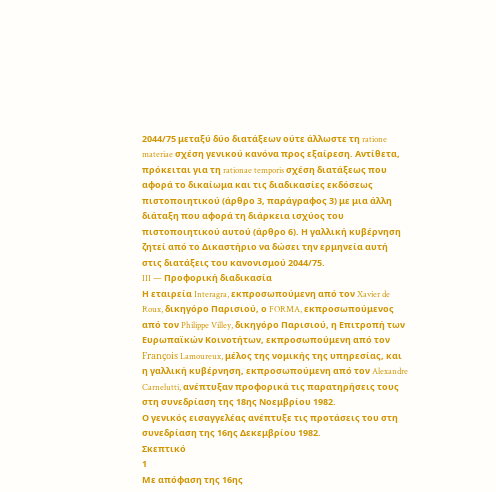2044/75 μεταξύ δύο διατάξεων ούτε άλλωστε τη ratione materiae σχέση γενικού κανόνα προς εξαίρεση. Αντίθετα, πρόκειται για τη rationae temporis σχέση διατάξεως που αφορά το δικαίωμα και τις διαδικασίες εκδόσεως πιστοποιητικού (άρθρο 3, παράγραφος 3) με μια άλλη διάταξη που αφορά τη διάρκεια ισχύος του πιστοποιητικού αυτού (άρθρο 6). Η γαλλική κυβέρνηση ζητεί από το Δικαστήριο να δώσει την ερμηνεία αυτή στις διατάξεις του κανονισμού 2044/75.
III — Προφορική διαδικασία
Η εταιρεία Interagra, εκπροσωπούμενη από τον Xavier de Roux, δικηγόρο Παρισιού, ο FORMA, εκπροσωπούμενος από τον Philippe Villey, δικηγόρο Παρισιού, η Επιτροπή των Ευρωπαϊκών Κοινοτήτων, εκπροσωπούμενη από τον François Lamoureux, μέλος της νομικής της υπηρεσίας, και η γαλλική κυβέρνηση, εκπροσωπούμενη από τον Alexandre Carnelutti, ανέπτυξαν προφορικά τις παρατηρήσεις τους στη συνεδρίαση της 18ης Νοεμβρίου 1982.
Ο γενικός εισαγγελέας ανέπτυξε τις προτάσεις του στη συνεδρίαση της 16ης Δεκεμβρίου 1982.
Σκεπτικό
1
Με απόφαση της 16ης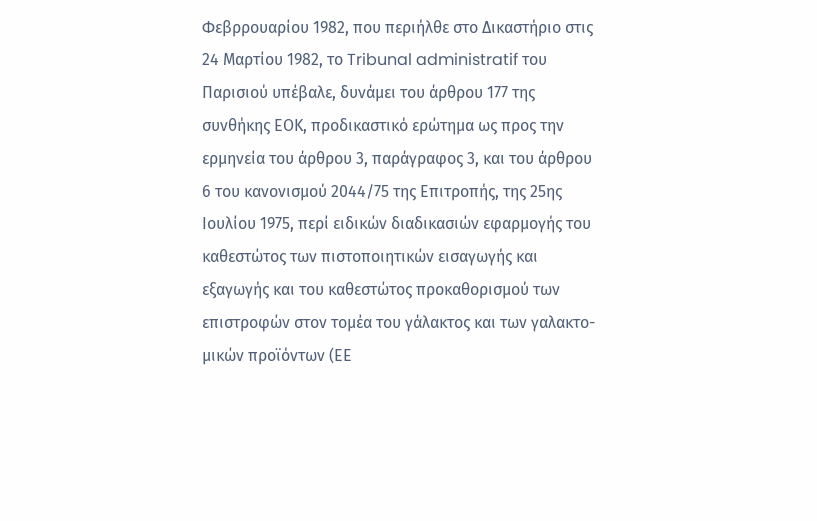Φεβρρουαρίου 1982, που περιήλθε στο Δικαστήριο στις 24 Μαρτίου 1982, το Tribunal administratif του Παρισιού υπέβαλε, δυνάμει του άρθρου 177 της συνθήκης ΕΟΚ, προδικαστικό ερώτημα ως προς την ερμηνεία του άρθρου 3, παράγραφος 3, και του άρθρου 6 του κανονισμού 2044/75 της Επιτροπής, της 25ης Ιουλίου 1975, περί ειδικών διαδικασιών εφαρμογής του καθεστώτος των πιστοποιητικών εισαγωγής και εξαγωγής και του καθεστώτος προκαθορισμού των επιστροφών στον τομέα του γάλακτος και των γαλακτο-μικών προϊόντων (ΕΕ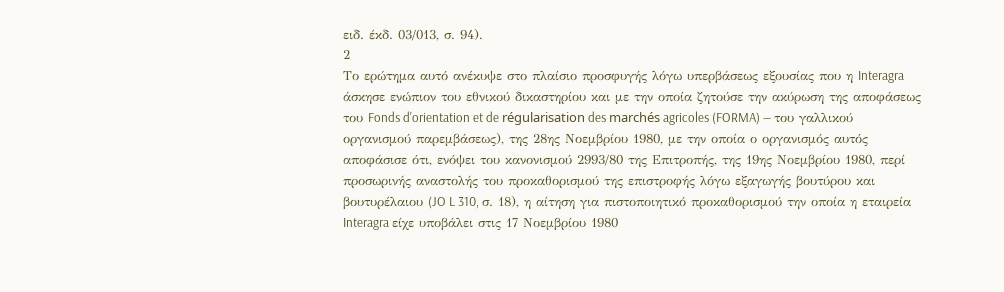ειδ. έκδ. 03/013, σ. 94).
2
Το ερώτημα αυτό ανέκυψε στο πλαίσιο προσφυγής λόγω υπερβάσεως εξουσίας που η Interagra άσκησε ενώπιον του εθνικού δικαστηρίου και με την οποία ζητούσε την ακύρωση της αποφάσεως του Fonds d'orientation et de régularisation des marchés agricoles (FORMA) — του γαλλικού οργανισμού παρεμβάσεως), της 28ης Νοεμβρίου 1980, με την οποία ο οργανισμός αυτός αποφάσισε ότι, ενόψει του κανονισμού 2993/80 της Επιτροπής, της 19ης Νοεμβρίου 1980, περί προσωρινής αναστολής του προκαθορισμού της επιστροφής λόγω εξαγωγής βουτύρου και βουτυρέλαιου (JO L 310, σ. 18), η αίτηση για πιστοποιητικό προκαθορισμού την οποία η εταιρεία Interagra είχε υποβάλει στις 17 Νοεμβρίου 1980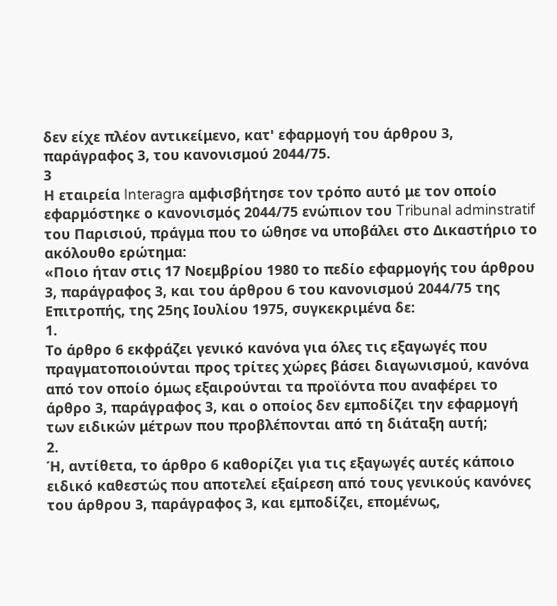δεν είχε πλέον αντικείμενο, κατ' εφαρμογή του άρθρου 3, παράγραφος 3, του κανονισμού 2044/75.
3
Η εταιρεία Interagra αμφισβήτησε τον τρόπο αυτό με τον οποίο εφαρμόστηκε ο κανονισμός 2044/75 ενώπιον του Tribunal adminstratif του Παρισιού, πράγμα που το ώθησε να υποβάλει στο Δικαστήριο το ακόλουθο ερώτημα:
«Ποιο ήταν στις 17 Νοεμβρίου 1980 το πεδίο εφαρμογής του άρθρου 3, παράγραφος 3, και του άρθρου 6 του κανονισμού 2044/75 της Επιτροπής, της 25ης Ιουλίου 1975, συγκεκριμένα δε:
1.
Το άρθρο 6 εκφράζει γενικό κανόνα για όλες τις εξαγωγές που πραγματοποιούνται προς τρίτες χώρες βάσει διαγωνισμού, κανόνα από τον οποίο όμως εξαιρούνται τα προϊόντα που αναφέρει το άρθρο 3, παράγραφος 3, και ο οποίος δεν εμποδίζει την εφαρμογή των ειδικών μέτρων που προβλέπονται από τη διάταξη αυτή;
2.
Ή, αντίθετα, το άρθρο 6 καθορίζει για τις εξαγωγές αυτές κάποιο ειδικό καθεστώς που αποτελεί εξαίρεση από τους γενικούς κανόνες του άρθρου 3, παράγραφος 3, και εμποδίζει, επομένως,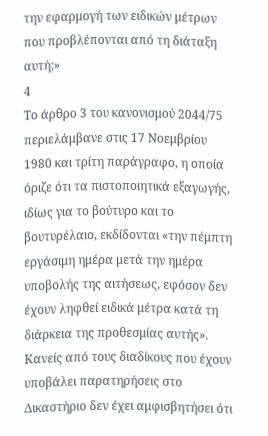την εφαρμογή των ειδικών μέτρων που προβλέπονται από τη διάταξη αυτή;»
4
Το άρθρο 3 του κανονισμού 2044/75 περιελάμβανε στις 17 Νοεμβρίου 1980 και τρίτη παράγραφο, η οποία όριζε ότι τα πιστοποιητικά εξαγωγής, ιδίως για το βούτυρο και το βουτυρέλαιο, εκδίδονται «την πέμπτη εργάσιμη ημέρα μετά την ημέρα υποβολής της αιτήσεως, εφόσον δεν έχουν ληφθεί ειδικά μέτρα κατά τη διάρκεια της προθεσμίας αυτής». Κανείς από τους διαδίκους που έχουν υποβάλει παρατηρήσεις στο Δικαστήριο δεν έχει αμφισβητήσει ότι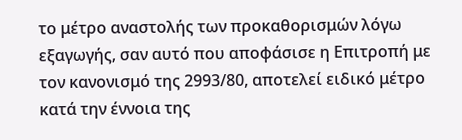το μέτρο αναστολής των προκαθορισμών λόγω εξαγωγής, σαν αυτό που αποφάσισε η Επιτροπή με τον κανονισμό της 2993/80, αποτελεί ειδικό μέτρο κατά την έννοια της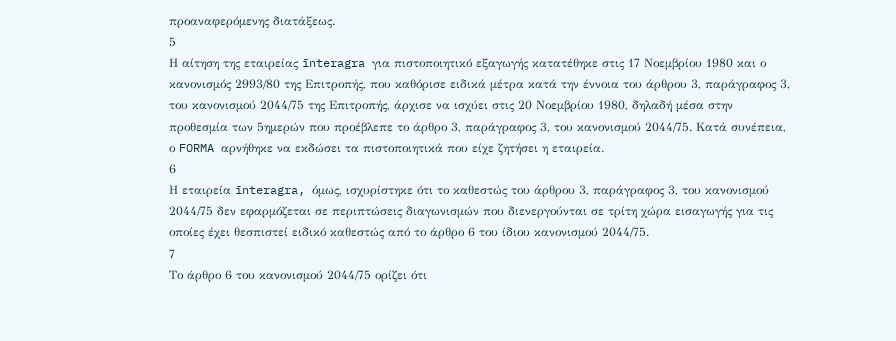προαναφερόμενης διατάξεως.
5
Η αίτηση της εταιρείας īnteragra για πιστοποιητικό εξαγωγής κατατέθηκε στις 17 Νοεμβρίου 1980 και ο κανονισμός 2993/80 της Επιτροπής, που καθόρισε ειδικά μέτρα κατά την έννοια του άρθρου 3, παράγραφος 3, του κανονισμού 2044/75 της Επιτροπής, άρχισε να ισχύει στις 20 Νοεμβρίου 1980, δηλαδή μέσα στην προθεσμία των 5ημερών που προέβλεπε το άρθρο 3, παράγραφος 3, του κανονισμού 2044/75. Κατά συνέπεια, ο FORMA αρνήθηκε να εκδώσει τα πιστοποιητικά που είχε ζητήσει η εταιρεία.
6
Η εταιρεία īnteragra, όμως, ισχυρίστηκε ότι το καθεστώς του άρθρου 3, παράγραφος 3, του κανονισμού 2044/75 δεν εφαρμόζεται σε περιπτώσεις διαγωνισμών που διενεργούνται σε τρίτη χώρα εισαγωγής για τις οποίες έχει θεσπιστεί ειδικό καθεστώς από το άρθρο 6 του ίδιου κανονισμού 2044/75.
7
Το άρθρο 6 του κανονισμού 2044/75 ορίζει ότι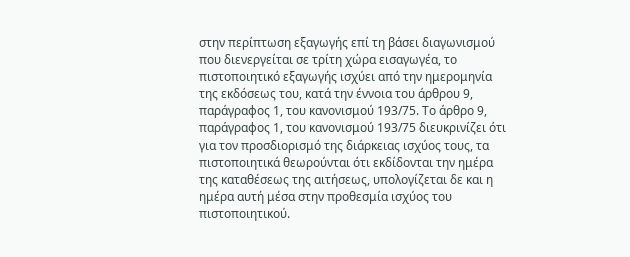στην περίπτωση εξαγωγής επί τη βάσει διαγωνισμού που διενεργείται σε τρίτη χώρα εισαγωγέα, το πιστοποιητικό εξαγωγής ισχύει από την ημερομηνία της εκδόσεως του, κατά την έννοια του άρθρου 9, παράγραφος 1, του κανονισμού 193/75. Το άρθρο 9, παράγραφος 1, του κανονισμού 193/75 διευκρινίζει ότι για τον προσδιορισμό της διάρκειας ισχύος τους, τα πιστοποιητικά θεωρούνται ότι εκδίδονται την ημέρα της καταθέσεως της αιτήσεως, υπολογίζεται δε και η ημέρα αυτή μέσα στην προθεσμία ισχύος του πιστοποιητικού.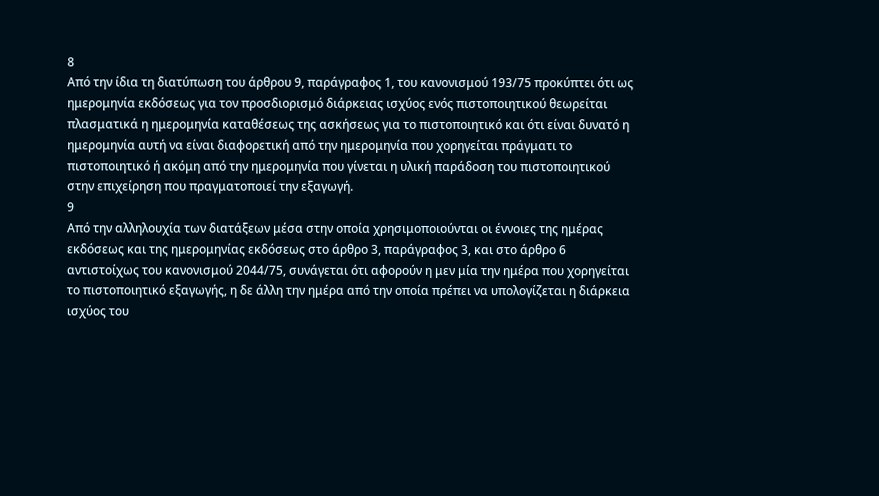8
Από την ίδια τη διατύπωση του άρθρου 9, παράγραφος 1, του κανονισμού 193/75 προκύπτει ότι ως ημερομηνία εκδόσεως για τον προσδιορισμό διάρκειας ισχύος ενός πιστοποιητικού θεωρείται πλασματικά η ημερομηνία καταθέσεως της ασκήσεως για το πιστοποιητικό και ότι είναι δυνατό η ημερομηνία αυτή να είναι διαφορετική από την ημερομηνία που χορηγείται πράγματι το πιστοποιητικό ή ακόμη από την ημερομηνία που γίνεται η υλική παράδοση του πιστοποιητικού στην επιχείρηση που πραγματοποιεί την εξαγωγή.
9
Από την αλληλουχία των διατάξεων μέσα στην οποία χρησιμοποιούνται οι έννοιες της ημέρας εκδόσεως και της ημερομηνίας εκδόσεως στο άρθρο 3, παράγραφος 3, και στο άρθρο 6 αντιστοίχως του κανονισμού 2044/75, συνάγεται ότι αφορούν η μεν μία την ημέρα που χορηγείται το πιστοποιητικό εξαγωγής, η δε άλλη την ημέρα από την οποία πρέπει να υπολογίζεται η διάρκεια ισχύος του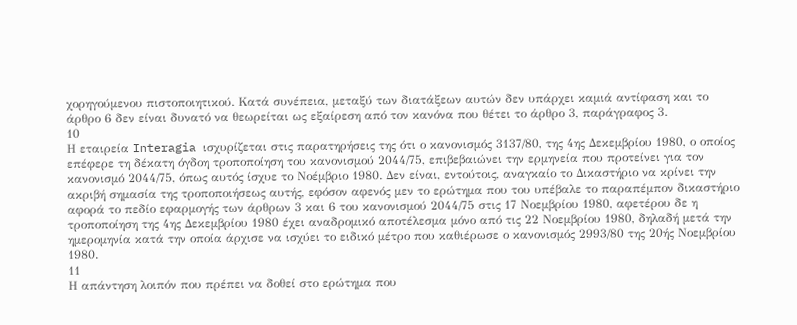χορηγούμενου πιστοποιητικού. Κατά συνέπεια, μεταξύ των διατάξεων αυτών δεν υπάρχει καμιά αντίφαση και το άρθρο 6 δεν είναι δυνατό να θεωρείται ως εξαίρεση από τον κανόνα που θέτει το άρθρο 3, παράγραφος 3.
10
Η εταιρεία Interagia ισχυρίζεται στις παρατηρήσεις της ότι ο κανονισμός 3137/80, της 4ης Δεκεμβρίου 1980, ο οποίος επέφερε τη δέκατη όγδοη τροποποίηση του κανονισμού 2044/75, επιβεβαιώνει την ερμηνεία που προτείνει για τον κανονισμό 2044/75, όπως αυτός ίσχυε το Νοέμβριο 1980. Δεν είναι, εντούτοις, αναγκαίο το Δικαστήριο να κρίνει την ακριβή σημασία της τροποποιήσεως αυτής, εφόσον αφενός μεν το ερώτημα που του υπέβαλε το παραπέμπον δικαστήριο αφορά το πεδίο εφαρμογής των άρθρων 3 και 6 του κανονισμού 2044/75 στις 17 Νοεμβρίου 1980, αφετέρου δε η τροποποίηση της 4ης Δεκεμβρίου 1980 έχει αναδρομικό αποτέλεσμα μόνο από τις 22 Νοεμβρίου 1980, δηλαδή μετά την ημερομηνία κατά την οποία άρχισε να ισχύει το ειδικό μέτρο που καθιέρωσε ο κανονισμός 2993/80 της 20ής Νοεμβρίου 1980.
11
Η απάντηση λοιπόν που πρέπει να δοθεί στο ερώτημα που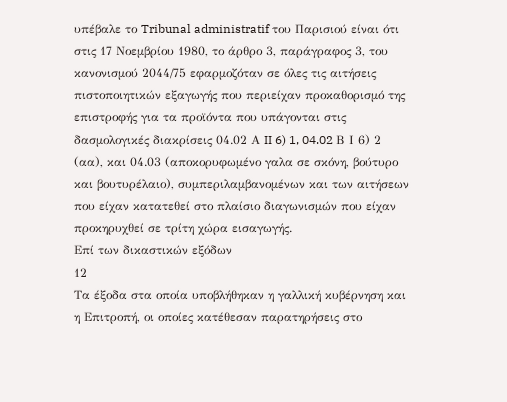υπέβαλε το Tribunal administratif του Παρισιού είναι ότι στις 17 Νοεμβρίου 1980, το άρθρο 3, παράγραφος 3, του κανονισμού 2044/75 εφαρμοζόταν σε όλες τις αιτήσεις πιστοποιητικών εξαγωγής που περιείχαν προκαθορισμό της επιστροφής για τα προϊόντα που υπάγονται στις δασμολογικές διακρίσεις 04.02 Α II 6) 1, 04.02 Β Ι 6) 2 (αα), και 04.03 (αποκορυφωμένο γαλα σε σκόνη, βούτυρο και βουτυρέλαιο), συμπεριλαμβανομένων και των αιτήσεων που είχαν κατατεθεί στο πλαίσιο διαγωνισμών που είχαν προκηρυχθεί σε τρίτη χώρα εισαγωγής.
Επί των δικαστικών εξόδων
12
Τα έξοδα στα οποία υποβλήθηκαν η γαλλική κυβέρνηση και η Επιτροπή, οι οποίες κατέθεσαν παρατηρήσεις στο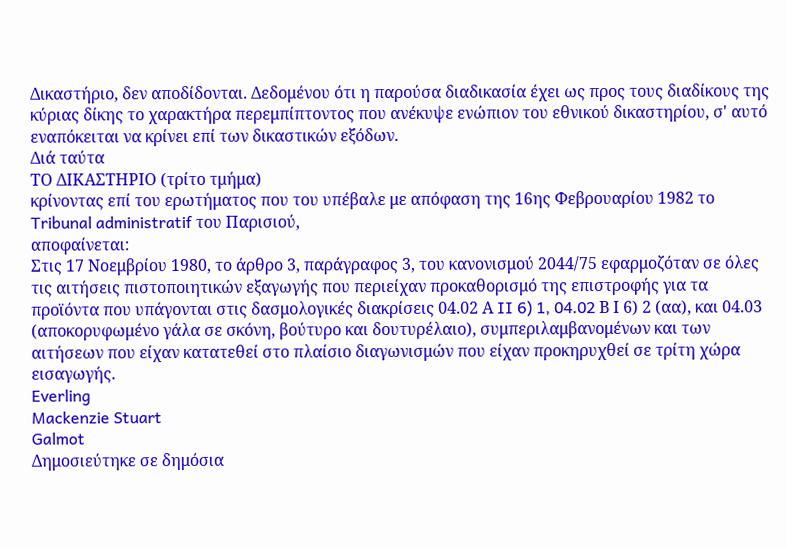Δικαστήριο, δεν αποδίδονται. Δεδομένου ότι η παρούσα διαδικασία έχει ως προς τους διαδίκους της κύριας δίκης το χαρακτήρα περεμπίπτοντος που ανέκυψε ενώπιον του εθνικού δικαστηρίου, σ' αυτό εναπόκειται να κρίνει επί των δικαστικών εξόδων.
Διά ταύτα
ΤΟ ΔΙΚΑΣΤΗΡΙΟ (τρίτο τμήμα)
κρίνοντας επί του ερωτήματος που του υπέβαλε με απόφαση της 16ης Φεβρουαρίου 1982 το Tribunal administratif του Παρισιού,
αποφαίνεται:
Στις 17 Νοεμβρίου 1980, το άρθρο 3, παράγραφος 3, του κανονισμού 2044/75 εφαρμοζόταν σε όλες τις αιτήσεις πιστοποιητικών εξαγωγής που περιείχαν προκαθορισμό της επιστροφής για τα προϊόντα που υπάγονται στις δασμολογικές διακρίσεις 04.02 Α II 6) 1, 04.02 Β Ι 6) 2 (αα), και 04.03 (αποκορυφωμένο γάλα σε σκόνη, βούτυρο και δουτυρέλαιο), συμπεριλαμβανομένων και των αιτήσεων που είχαν κατατεθεί στο πλαίσιο διαγωνισμών που είχαν προκηρυχθεί σε τρίτη χώρα εισαγωγής.
Everling
Mackenzie Stuart
Galmot
Δημοσιεύτηκε σε δημόσια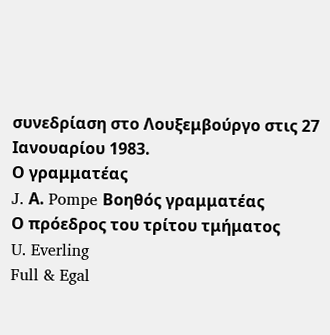συνεδρίαση στο Λουξεμβούργο στις 27 Ιανουαρίου 1983.
Ο γραμματέας
J. Α. Pompe Βοηθός γραμματέας
Ο πρόεδρος του τρίτου τμήματος
U. Everling
Full & Egal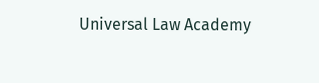Universal Law Academy